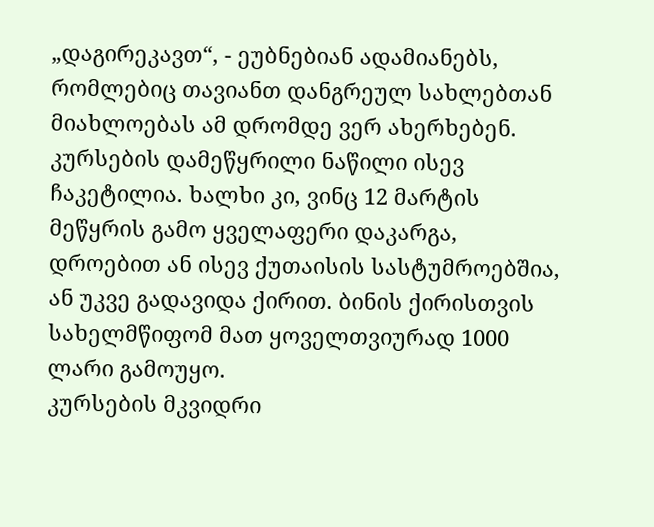„დაგირეკავთ“, - ეუბნებიან ადამიანებს, რომლებიც თავიანთ დანგრეულ სახლებთან მიახლოებას ამ დრომდე ვერ ახერხებენ.
კურსების დამეწყრილი ნაწილი ისევ ჩაკეტილია. ხალხი კი, ვინც 12 მარტის მეწყრის გამო ყველაფერი დაკარგა, დროებით ან ისევ ქუთაისის სასტუმროებშია, ან უკვე გადავიდა ქირით. ბინის ქირისთვის სახელმწიფომ მათ ყოველთვიურად 1000 ლარი გამოუყო.
კურსების მკვიდრი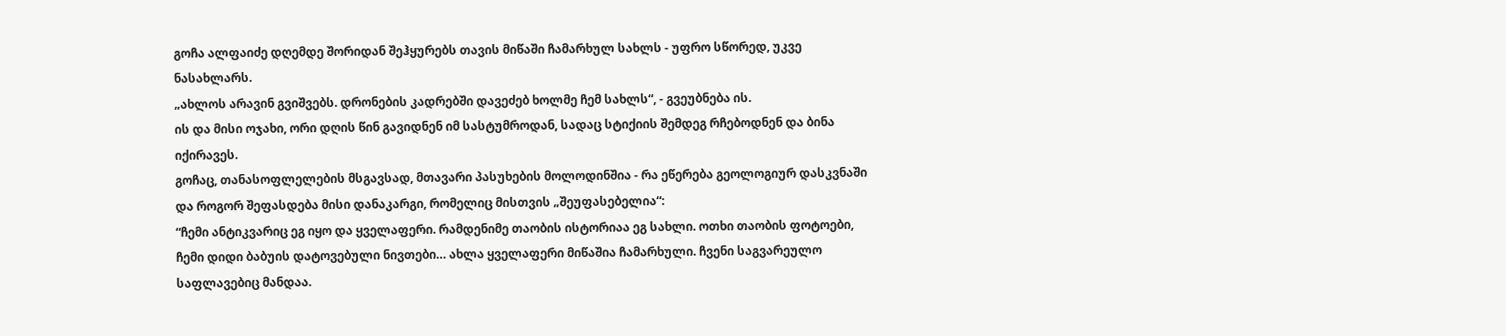გოჩა ალფაიძე დღემდე შორიდან შეჰყურებს თავის მიწაში ჩამარხულ სახლს - უფრო სწორედ, უკვე ნასახლარს.
„ახლოს არავინ გვიშვებს. დრონების კადრებში დავეძებ ხოლმე ჩემ სახლს“, - გვეუბნება ის.
ის და მისი ოჯახი, ორი დღის წინ გავიდნენ იმ სასტუმროდან, სადაც სტიქიის შემდეგ რჩებოდნენ და ბინა იქირავეს.
გოჩაც, თანასოფლელების მსგავსად, მთავარი პასუხების მოლოდინშია - რა ეწერება გეოლოგიურ დასკვნაში და როგორ შეფასდება მისი დანაკარგი, რომელიც მისთვის „შეუფასებელია“:
“ჩემი ანტიკვარიც ეგ იყო და ყველაფერი. რამდენიმე თაობის ისტორიაა ეგ სახლი. ოთხი თაობის ფოტოები, ჩემი დიდი ბაბუის დატოვებული ნივთები… ახლა ყველაფერი მიწაშია ჩამარხული. ჩვენი საგვარეულო საფლავებიც მანდაა.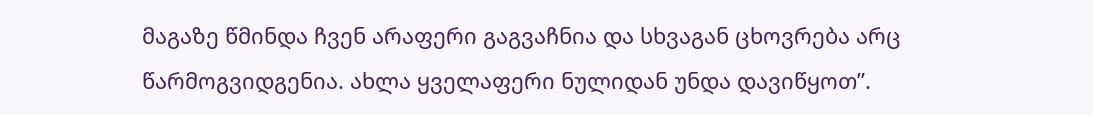მაგაზე წმინდა ჩვენ არაფერი გაგვაჩნია და სხვაგან ცხოვრება არც წარმოგვიდგენია. ახლა ყველაფერი ნულიდან უნდა დავიწყოთ”.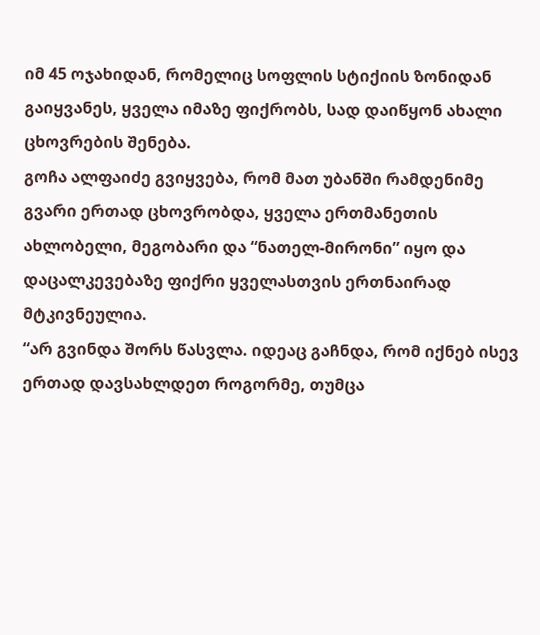იმ 45 ოჯახიდან, რომელიც სოფლის სტიქიის ზონიდან გაიყვანეს, ყველა იმაზე ფიქრობს, სად დაიწყონ ახალი ცხოვრების შენება.
გოჩა ალფაიძე გვიყვება, რომ მათ უბანში რამდენიმე გვარი ერთად ცხოვრობდა, ყველა ერთმანეთის ახლობელი, მეგობარი და “ნათელ-მირონი” იყო და დაცალკევებაზე ფიქრი ყველასთვის ერთნაირად მტკივნეულია.
“არ გვინდა შორს წასვლა. იდეაც გაჩნდა, რომ იქნებ ისევ ერთად დავსახლდეთ როგორმე, თუმცა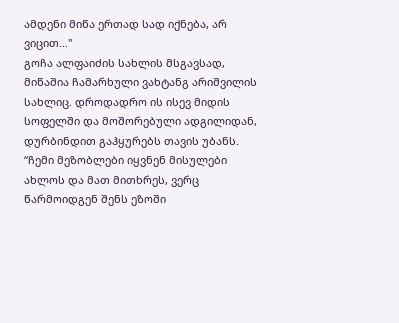ამდენი მიწა ერთად სად იქნება, არ ვიცით…"
გოჩა ალფაიძის სახლის მსგავსად, მიწაშია ჩამარხული ვახტანგ არიშვილის სახლიც. დროდადრო ის ისევ მიდის სოფელში და მოშორებული ადგილიდან, დურბინდით გაჰყურებს თავის უბანს.
“ჩემი მეზობლები იყვნენ მისულები ახლოს და მათ მითხრეს, ვერც წარმოიდგენ შენს ეზოში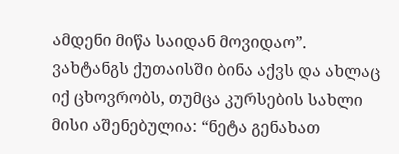ამდენი მიწა საიდან მოვიდაო”.
ვახტანგს ქუთაისში ბინა აქვს და ახლაც იქ ცხოვრობს, თუმცა კურსების სახლი მისი აშენებულია: “ნეტა გენახათ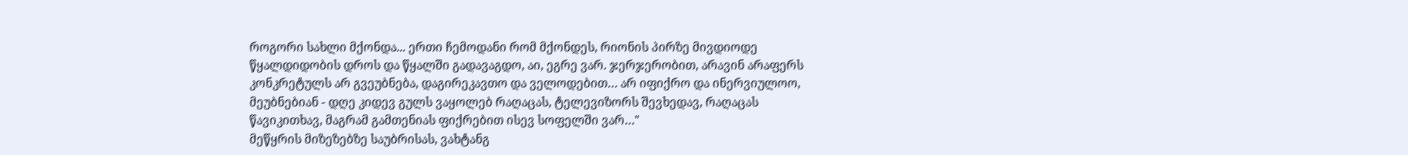როგორი სახლი მქონდა... ერთი ჩემოდანი რომ მქონდეს, რიონის პირზე მივდიოდე წყალდიდობის დროს და წყალში გადავაგდო, აი, ეგრე ვარ. ჯერჯერობით, არავინ არაფერს კონკრეტულს არ გვეუბნება, დაგირეკავთო და ველოდებით… არ იფიქრო და ინერვიულოო, მეუბნებიან - დღე კიდევ გულს ვაყოლებ რაღაცას, ტელევიზორს შევხედავ, რაღაცას წავიკითხავ, მაგრამ გამთენიას ფიქრებით ისევ სოფელში ვარ…"
მეწყრის მიზეზებზე საუბრისას, ვახტანგ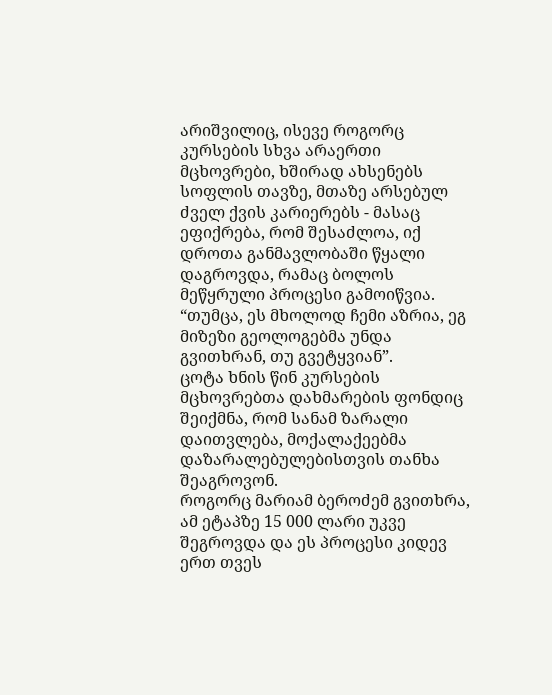არიშვილიც, ისევე როგორც კურსების სხვა არაერთი მცხოვრები, ხშირად ახსენებს სოფლის თავზე, მთაზე არსებულ ძველ ქვის კარიერებს - მასაც ეფიქრება, რომ შესაძლოა, იქ დროთა განმავლობაში წყალი დაგროვდა, რამაც ბოლოს მეწყრული პროცესი გამოიწვია.
“თუმცა, ეს მხოლოდ ჩემი აზრია, ეგ მიზეზი გეოლოგებმა უნდა გვითხრან, თუ გვეტყვიან”.
ცოტა ხნის წინ კურსების მცხოვრებთა დახმარების ფონდიც შეიქმნა, რომ სანამ ზარალი დაითვლება, მოქალაქეებმა დაზარალებულებისთვის თანხა შეაგროვონ.
როგორც მარიამ ბეროძემ გვითხრა, ამ ეტაპზე 15 000 ლარი უკვე შეგროვდა და ეს პროცესი კიდევ ერთ თვეს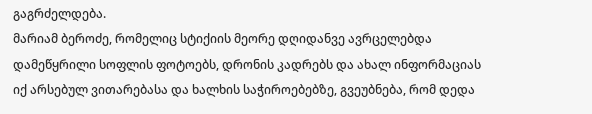გაგრძელდება.
მარიამ ბეროძე, რომელიც სტიქიის მეორე დღიდანვე ავრცელებდა დამეწყრილი სოფლის ფოტოებს, დრონის კადრებს და ახალ ინფორმაციას იქ არსებულ ვითარებასა და ხალხის საჭიროებებზე, გვეუბნება, რომ დედა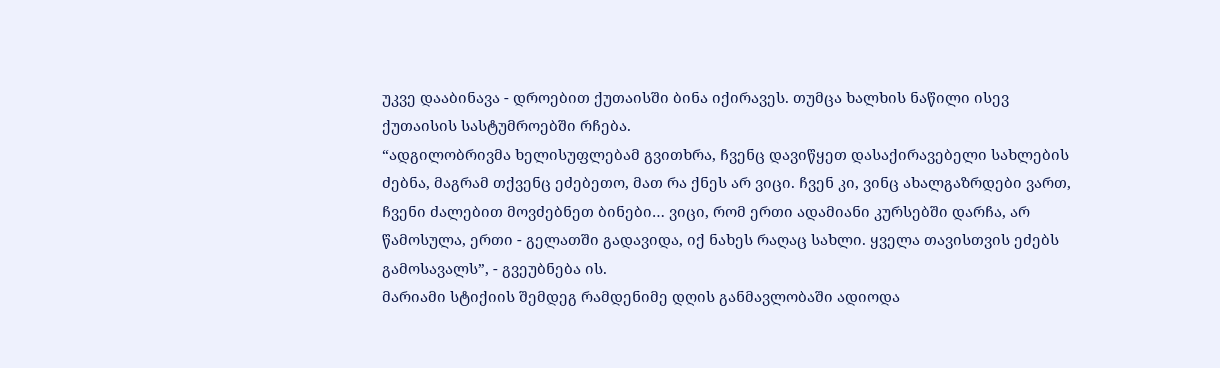უკვე დააბინავა - დროებით ქუთაისში ბინა იქირავეს. თუმცა ხალხის ნაწილი ისევ ქუთაისის სასტუმროებში რჩება.
“ადგილობრივმა ხელისუფლებამ გვითხრა, ჩვენც დავიწყეთ დასაქირავებელი სახლების ძებნა, მაგრამ თქვენც ეძებეთო, მათ რა ქნეს არ ვიცი. ჩვენ კი, ვინც ახალგაზრდები ვართ, ჩვენი ძალებით მოვძებნეთ ბინები… ვიცი, რომ ერთი ადამიანი კურსებში დარჩა, არ წამოსულა, ერთი - გელათში გადავიდა, იქ ნახეს რაღაც სახლი. ყველა თავისთვის ეძებს გამოსავალს”, - გვეუბნება ის.
მარიამი სტიქიის შემდეგ რამდენიმე დღის განმავლობაში ადიოდა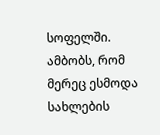სოფელში. ამბობს, რომ მერეც ესმოდა სახლების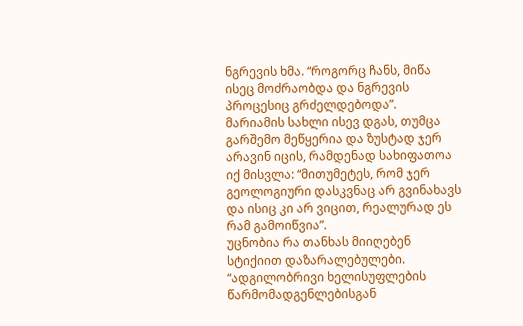ნგრევის ხმა. “როგორც ჩანს, მიწა ისეც მოძრაობდა და ნგრევის პროცესიც გრძელდებოდა”.
მარიამის სახლი ისევ დგას, თუმცა გარშემო მეწყერია და ზუსტად ჯერ არავინ იცის, რამდენად სახიფათოა იქ მისვლა: “მითუმეტეს, რომ ჯერ გეოლოგიური დასკვნაც არ გვინახავს და ისიც კი არ ვიცით, რეალურად ეს რამ გამოიწვია”.
უცნობია რა თანხას მიიღებენ სტიქიით დაზარალებულები.
“ადგილობრივი ხელისუფლების წარმომადგენლებისგან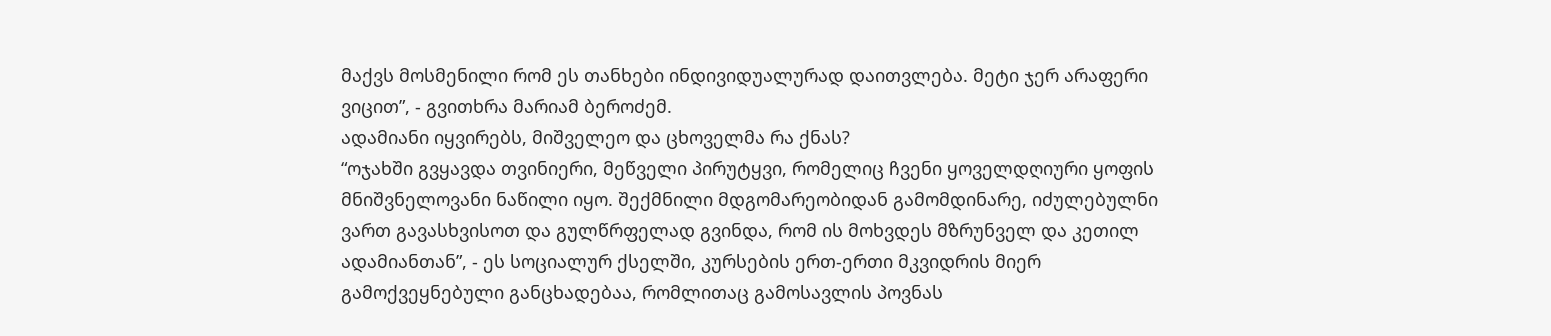მაქვს მოსმენილი რომ ეს თანხები ინდივიდუალურად დაითვლება. მეტი ჯერ არაფერი ვიცით”, - გვითხრა მარიამ ბეროძემ.
ადამიანი იყვირებს, მიშველეო და ცხოველმა რა ქნას?
“ოჯახში გვყავდა თვინიერი, მეწველი პირუტყვი, რომელიც ჩვენი ყოველდღიური ყოფის მნიშვნელოვანი ნაწილი იყო. შექმნილი მდგომარეობიდან გამომდინარე, იძულებულნი ვართ გავასხვისოთ და გულწრფელად გვინდა, რომ ის მოხვდეს მზრუნველ და კეთილ ადამიანთან”, - ეს სოციალურ ქსელში, კურსების ერთ-ერთი მკვიდრის მიერ გამოქვეყნებული განცხადებაა, რომლითაც გამოსავლის პოვნას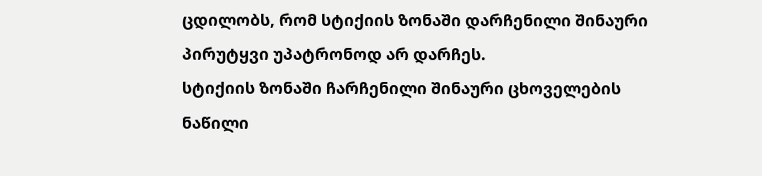ცდილობს, რომ სტიქიის ზონაში დარჩენილი შინაური პირუტყვი უპატრონოდ არ დარჩეს.
სტიქიის ზონაში ჩარჩენილი შინაური ცხოველების ნაწილი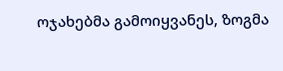ოჯახებმა გამოიყვანეს, ზოგმა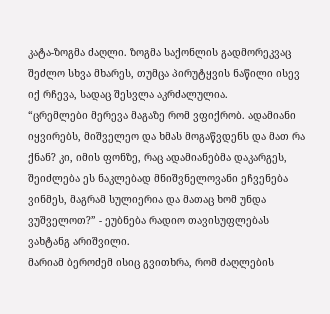კატა-ზოგმა ძაღლი. ზოგმა საქონლის გადმორეკვაც შეძლო სხვა მხარეს, თუმცა პირუტყვის ნაწილი ისევ იქ რჩევა, სადაც შესვლა აკრძალულია.
“ცრემლები მერევა მაგაზე რომ ვფიქრობ. ადამიანი იყვირებს, მიშველეო და ხმას მოგაწვდენს და მათ რა ქნან? კი, იმის ფონზე, რაც ადამიანებმა დაკარგეს, შეიძლება ეს ნაკლებად მნიშვნელოვანი ეჩვენება ვინმეს, მაგრამ სულიერია და მათაც ხომ უნდა ვუშველოთ?” - ეუბნება რადიო თავისუფლებას ვახტანგ არიშვილი.
მარიამ ბეროძემ ისიც გვითხრა, რომ ძაღლების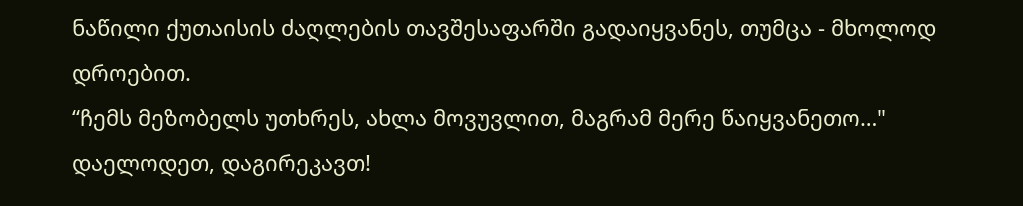ნაწილი ქუთაისის ძაღლების თავშესაფარში გადაიყვანეს, თუმცა - მხოლოდ დროებით.
“ჩემს მეზობელს უთხრეს, ახლა მოვუვლით, მაგრამ მერე წაიყვანეთო…"
დაელოდეთ, დაგირეკავთ!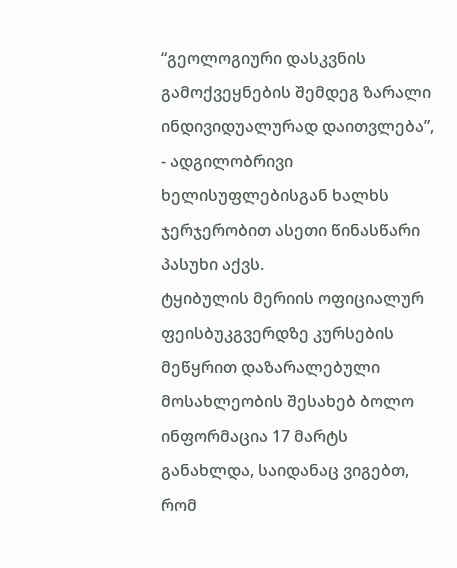“გეოლოგიური დასკვნის გამოქვეყნების შემდეგ ზარალი ინდივიდუალურად დაითვლება”, - ადგილობრივი ხელისუფლებისგან ხალხს ჯერჯერობით ასეთი წინასწარი პასუხი აქვს.
ტყიბულის მერიის ოფიციალურ ფეისბუკგვერდზე კურსების მეწყრით დაზარალებული მოსახლეობის შესახებ ბოლო ინფორმაცია 17 მარტს განახლდა, საიდანაც ვიგებთ, რომ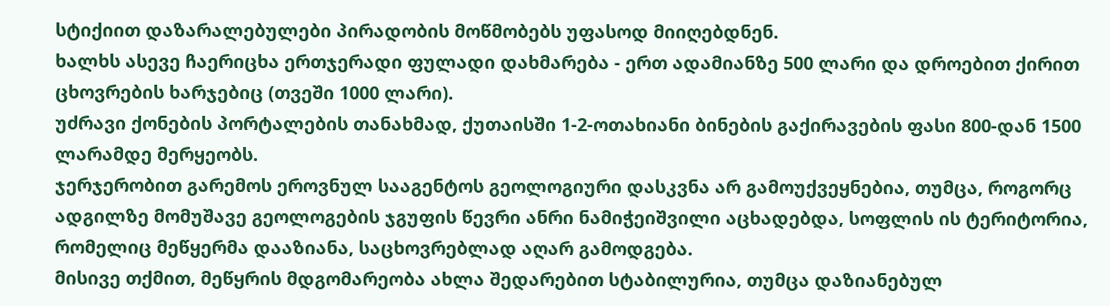სტიქიით დაზარალებულები პირადობის მოწმობებს უფასოდ მიიღებდნენ.
ხალხს ასევე ჩაერიცხა ერთჯერადი ფულადი დახმარება - ერთ ადამიანზე 500 ლარი და დროებით ქირით ცხოვრების ხარჯებიც (თვეში 1000 ლარი).
უძრავი ქონების პორტალების თანახმად, ქუთაისში 1-2-ოთახიანი ბინების გაქირავების ფასი 800-დან 1500 ლარამდე მერყეობს.
ჯერჯერობით გარემოს ეროვნულ სააგენტოს გეოლოგიური დასკვნა არ გამოუქვეყნებია, თუმცა, როგორც ადგილზე მომუშავე გეოლოგების ჯგუფის წევრი ანრი ნამიჭეიშვილი აცხადებდა, სოფლის ის ტერიტორია, რომელიც მეწყერმა დააზიანა, საცხოვრებლად აღარ გამოდგება.
მისივე თქმით, მეწყრის მდგომარეობა ახლა შედარებით სტაბილურია, თუმცა დაზიანებულ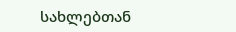სახლებთან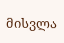მისვლა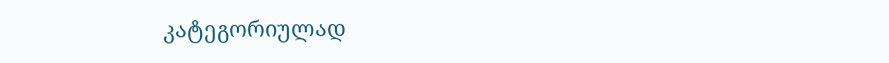კატეგორიულად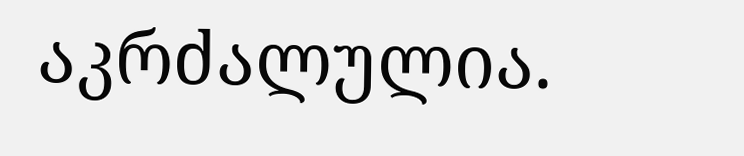აკრძალულია.